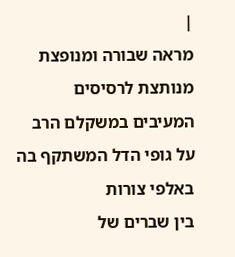|
מראה שבורה ומנופצת
מנותצת לרסיסים
המעיבים במשקלם הרב
על גופי הדל המשתקף בה
באלפי צורות
בין שברים של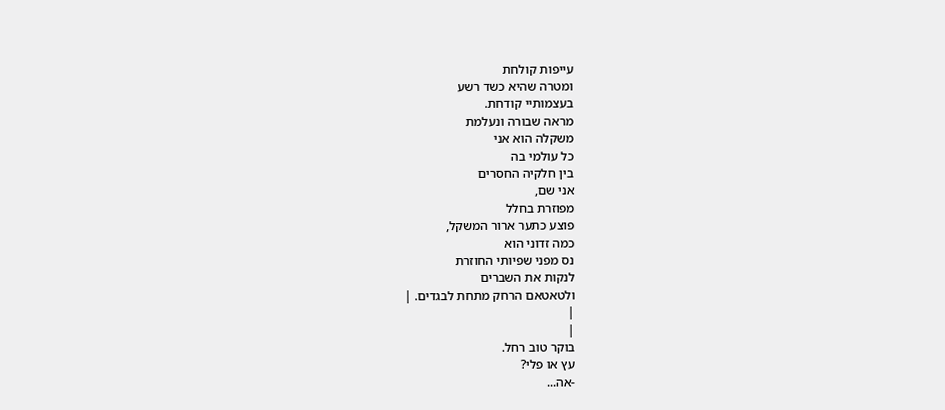עייפות קולחת
ומטרה שהיא כשד רשע
בעצמותיי קודחת.
מראה שבורה ונעלמת
משקלה הוא אני
כל עולמי בה
בין חלקיה החסרים
אני שם,
מפוזרת בחלל
פוצע כתער ארור המשקל,
כמה זדוני הוא
נס מפני שפיותי החוזרת
לנקות את השברים
ולטאטאם הרחק מתחת לבגדים. |
|
|
בוקר טוב רחל.
עץ או פלי?
-אה...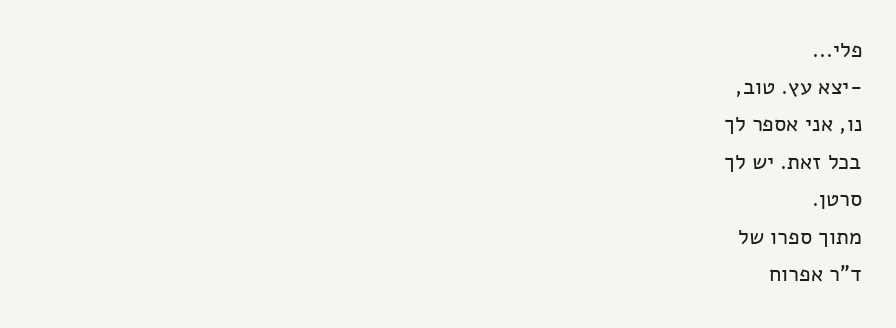פלי...
-יצא עץ. טוב,
נו, אני אספר לך
בכל זאת. יש לך
סרטן.
מתוך ספרו של
ד"ר אפרוח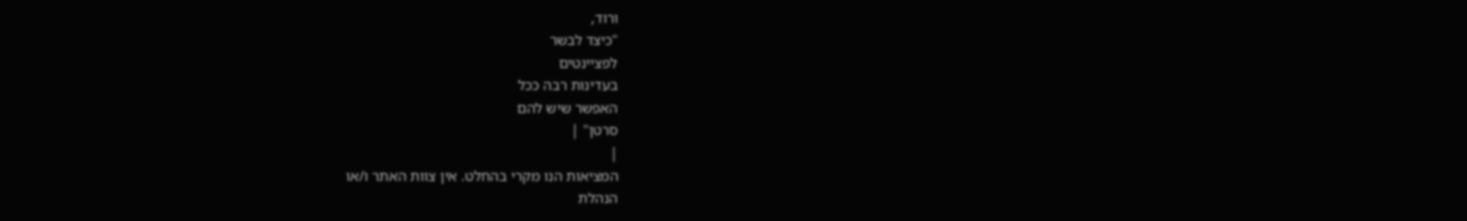ורוד,
"כיצד לבשר
לפציינטים
בעדינות רבה ככל
האפשר שיש להם
סרטן" |
|
המציאות הנו מקרי בהחלט. אין צוות האתר ו/או
הנהלת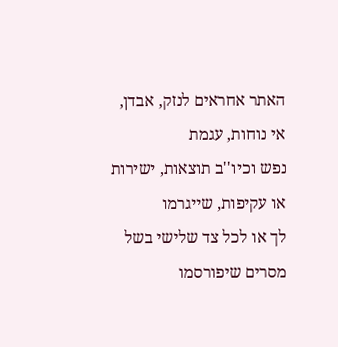האתר אחראים לנזק, אבדן, אי נוחות, עגמת
נפש וכיו''ב תוצאות, ישירות או עקיפות, שייגרמו
לך או לכל צד שלישי בשל מסרים שיפורסמו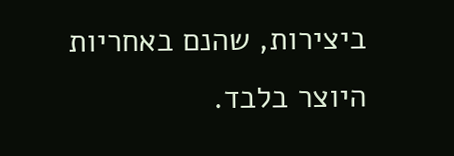ביצירות, שהנם באחריות היוצר בלבד.